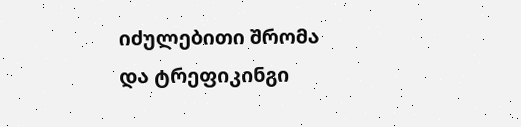იძულებითი შრომა და ტრეფიკინგი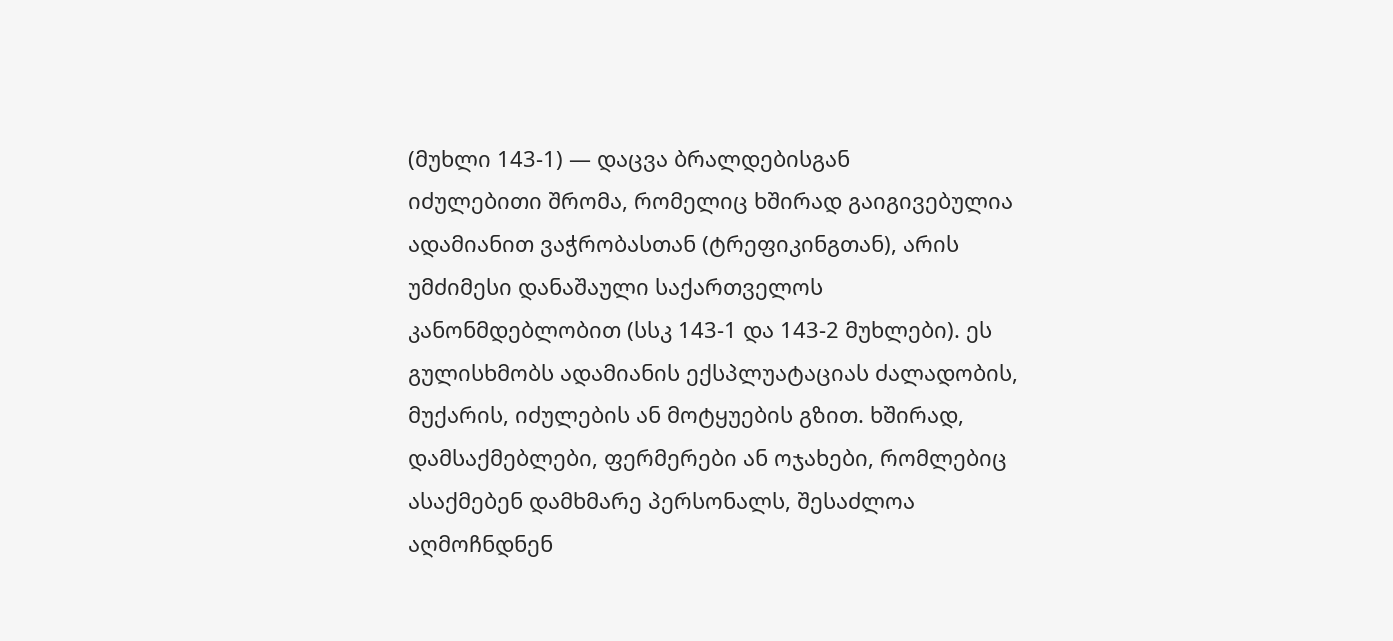(მუხლი 143-1) — დაცვა ბრალდებისგან
იძულებითი შრომა, რომელიც ხშირად გაიგივებულია ადამიანით ვაჭრობასთან (ტრეფიკინგთან), არის უმძიმესი დანაშაული საქართველოს კანონმდებლობით (სსკ 143-1 და 143-2 მუხლები). ეს გულისხმობს ადამიანის ექსპლუატაციას ძალადობის, მუქარის, იძულების ან მოტყუების გზით. ხშირად, დამსაქმებლები, ფერმერები ან ოჯახები, რომლებიც ასაქმებენ დამხმარე პერსონალს, შესაძლოა აღმოჩნდნენ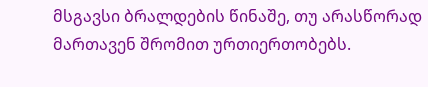მსგავსი ბრალდების წინაშე, თუ არასწორად მართავენ შრომით ურთიერთობებს.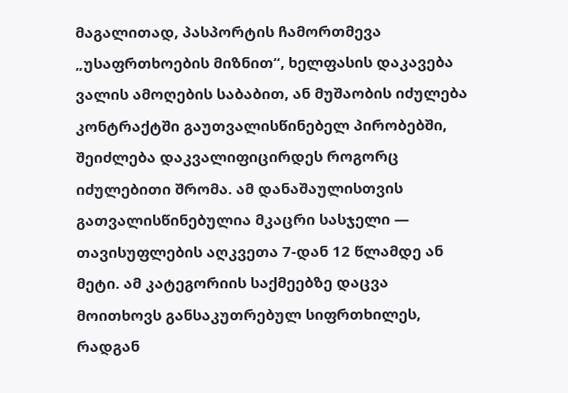მაგალითად, პასპორტის ჩამორთმევა „უსაფრთხოების მიზნით“, ხელფასის დაკავება ვალის ამოღების საბაბით, ან მუშაობის იძულება კონტრაქტში გაუთვალისწინებელ პირობებში, შეიძლება დაკვალიფიცირდეს როგორც იძულებითი შრომა. ამ დანაშაულისთვის გათვალისწინებულია მკაცრი სასჯელი — თავისუფლების აღკვეთა 7-დან 12 წლამდე ან მეტი. ამ კატეგორიის საქმეებზე დაცვა მოითხოვს განსაკუთრებულ სიფრთხილეს, რადგან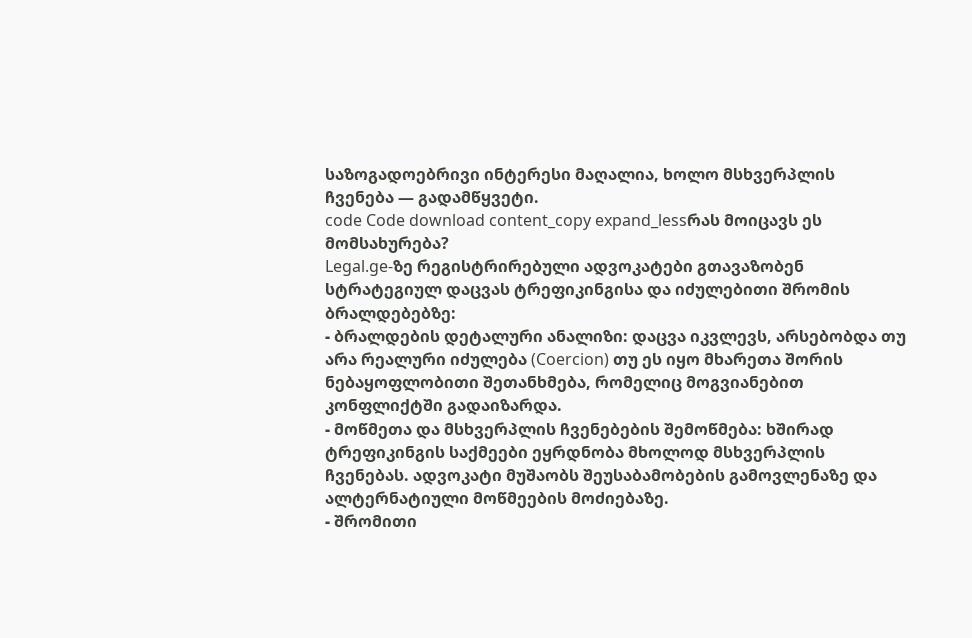საზოგადოებრივი ინტერესი მაღალია, ხოლო მსხვერპლის ჩვენება — გადამწყვეტი.
code Code download content_copy expand_lessრას მოიცავს ეს მომსახურება?
Legal.ge-ზე რეგისტრირებული ადვოკატები გთავაზობენ სტრატეგიულ დაცვას ტრეფიკინგისა და იძულებითი შრომის ბრალდებებზე:
- ბრალდების დეტალური ანალიზი: დაცვა იკვლევს, არსებობდა თუ არა რეალური იძულება (Coercion) თუ ეს იყო მხარეთა შორის ნებაყოფლობითი შეთანხმება, რომელიც მოგვიანებით კონფლიქტში გადაიზარდა.
- მოწმეთა და მსხვერპლის ჩვენებების შემოწმება: ხშირად ტრეფიკინგის საქმეები ეყრდნობა მხოლოდ მსხვერპლის ჩვენებას. ადვოკატი მუშაობს შეუსაბამობების გამოვლენაზე და ალტერნატიული მოწმეების მოძიებაზე.
- შრომითი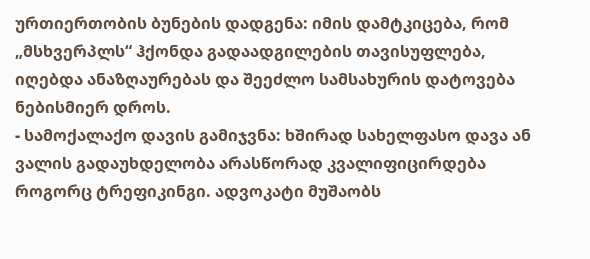ურთიერთობის ბუნების დადგენა: იმის დამტკიცება, რომ „მსხვერპლს“ ჰქონდა გადაადგილების თავისუფლება, იღებდა ანაზღაურებას და შეეძლო სამსახურის დატოვება ნებისმიერ დროს.
- სამოქალაქო დავის გამიჯვნა: ხშირად სახელფასო დავა ან ვალის გადაუხდელობა არასწორად კვალიფიცირდება როგორც ტრეფიკინგი. ადვოკატი მუშაობს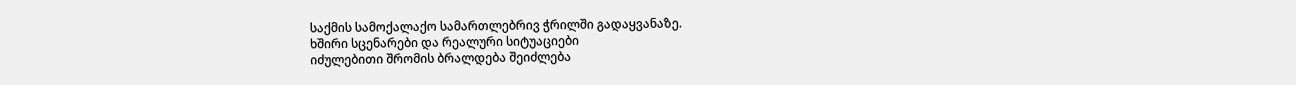საქმის სამოქალაქო სამართლებრივ ჭრილში გადაყვანაზე.
ხშირი სცენარები და რეალური სიტუაციები
იძულებითი შრომის ბრალდება შეიძლება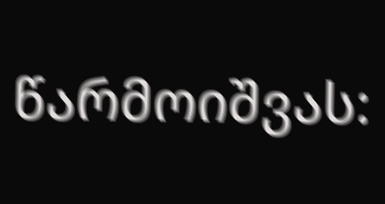წარმოიშვას: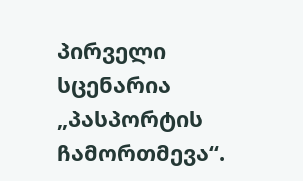პირველი სცენარია „პასპორტის ჩამორთმევა“.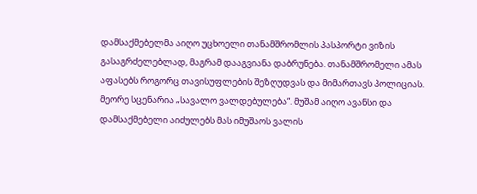დამსაქმებელმა აიღო უცხოელი თანამშრომლის პასპორტი ვიზის გასაგრძელებლად, მაგრამ დააგვიანა დაბრუნება. თანამშრომელი ამას აფასებს როგორც თავისუფლების შეზღუდვას და მიმართავს პოლიციას.
მეორე სცენარია „სავალო ვალდებულება“. მუშამ აიღო ავანსი და დამსაქმებელი აიძულებს მას იმუშაოს ვალის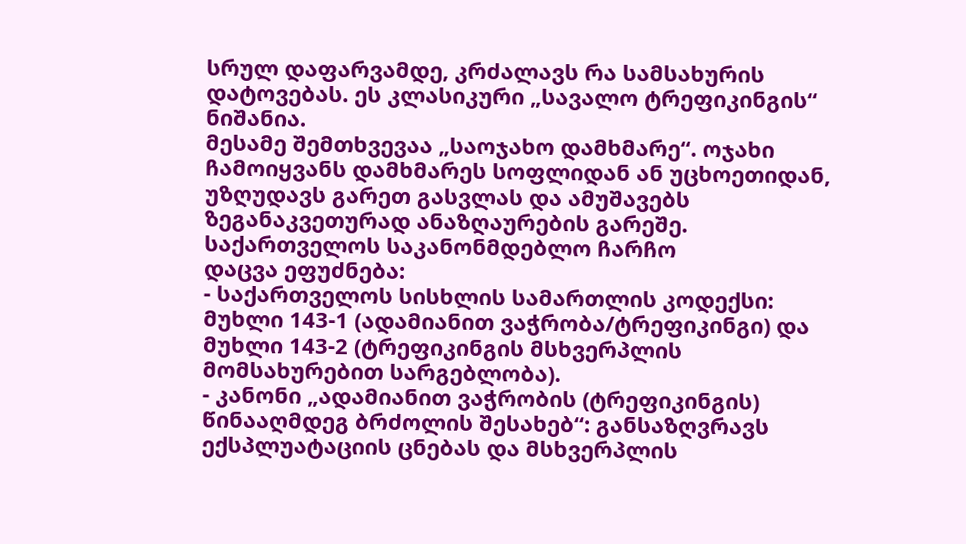სრულ დაფარვამდე, კრძალავს რა სამსახურის დატოვებას. ეს კლასიკური „სავალო ტრეფიკინგის“ ნიშანია.
მესამე შემთხვევაა „საოჯახო დამხმარე“. ოჯახი ჩამოიყვანს დამხმარეს სოფლიდან ან უცხოეთიდან, უზღუდავს გარეთ გასვლას და ამუშავებს ზეგანაკვეთურად ანაზღაურების გარეშე.
საქართველოს საკანონმდებლო ჩარჩო
დაცვა ეფუძნება:
- საქართველოს სისხლის სამართლის კოდექსი: მუხლი 143-1 (ადამიანით ვაჭრობა/ტრეფიკინგი) და მუხლი 143-2 (ტრეფიკინგის მსხვერპლის მომსახურებით სარგებლობა).
- კანონი „ადამიანით ვაჭრობის (ტრეფიკინგის) წინააღმდეგ ბრძოლის შესახებ“: განსაზღვრავს ექსპლუატაციის ცნებას და მსხვერპლის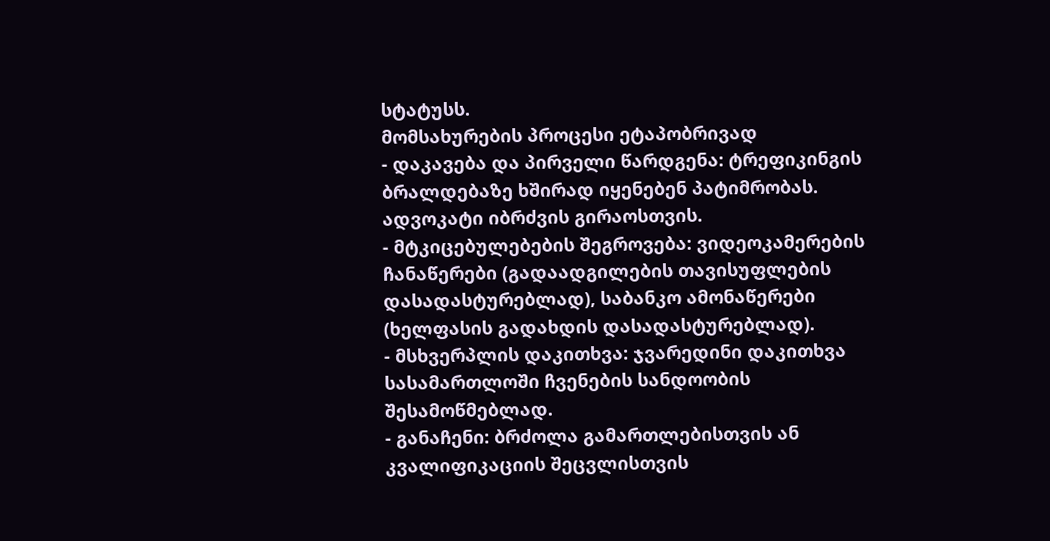სტატუსს.
მომსახურების პროცესი ეტაპობრივად
- დაკავება და პირველი წარდგენა: ტრეფიკინგის ბრალდებაზე ხშირად იყენებენ პატიმრობას. ადვოკატი იბრძვის გირაოსთვის.
- მტკიცებულებების შეგროვება: ვიდეოკამერების ჩანაწერები (გადაადგილების თავისუფლების დასადასტურებლად), საბანკო ამონაწერები (ხელფასის გადახდის დასადასტურებლად).
- მსხვერპლის დაკითხვა: ჯვარედინი დაკითხვა სასამართლოში ჩვენების სანდოობის შესამოწმებლად.
- განაჩენი: ბრძოლა გამართლებისთვის ან კვალიფიკაციის შეცვლისთვის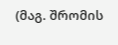(მაგ. შრომის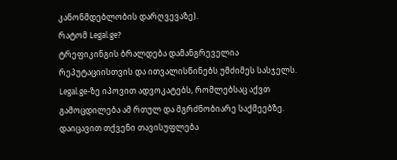კანონმდებლობის დარღვევაზე).
რატომ Legal.ge?
ტრეფიკინგის ბრალდება დამანგრეველია რეპუტაციისთვის და ითვალისწინებს უმძიმეს სასჯელს. Legal.ge-ზე იპოვით ადვოკატებს, რომლებსაც აქვთ გამოცდილება ამ რთულ და მგრძნობიარე საქმეებზე. დაიცავით თქვენი თავისუფლება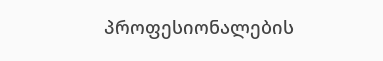პროფესიონალების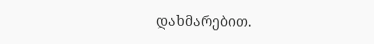დახმარებით.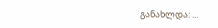განახლდა: ...